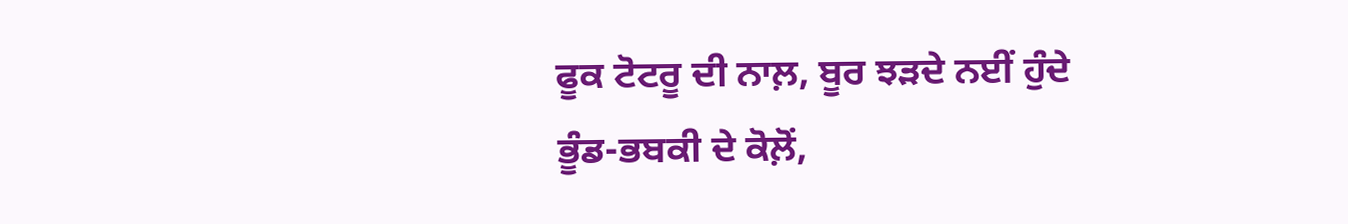ਫੂਕ ਟੋਟਰੂ ਦੀ ਨਾਲ਼, ਬੂਰ ਝੜਦੇ ਨਈਂ ਹੁੰਦੇ
ਭੂੰਡ-ਭਬਕੀ ਦੇ ਕੋਲ਼ੋਂ,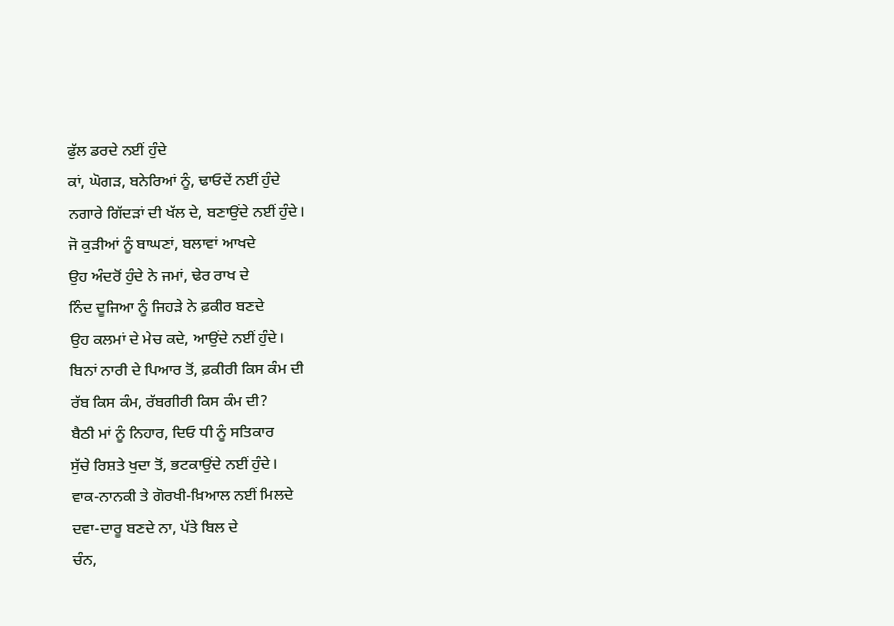ਫੁੱਲ ਡਰਦੇ ਨਈਂ ਹੁੰਦੇ
ਕਾਂ, ਘੋਗੜ, ਬਨੇਰਿਆਂ ਨੂੰ, ਢਾਓਦੇਂ ਨਈਂ ਹੁੰਦੇ
ਨਗਾਰੇ ਗਿੱਦੜਾਂ ਦੀ ਖੱਲ ਦੇ, ਬਣਾਉਂਦੇ ਨਈਂ ਹੁੰਦੇ।
ਜੋ ਕੁੜੀਆਂ ਨੂੰ ਬਾਘਣਾਂ, ਬਲਾਵਾਂ ਆਖਦੇ
ਉਹ ਅੰਦਰੋਂ ਹੁੰਦੇ ਨੇ ਜਮਾਂ, ਢੇਰ ਰਾਖ ਦੇ
ਨਿੰਦ ਦੂਜਿਆ ਨੂੰ ਜਿਹੜੇ ਨੇ ਫ਼ਕੀਰ ਬਣਦੇ
ਉਹ ਕਲਮਾਂ ਦੇ ਮੇਚ ਕਦੇ, ਆਉਂਦੇ ਨਈਂ ਹੁੰਦੇ।
ਬਿਨਾਂ ਨਾਰੀ ਦੇ ਪਿਆਰ ਤੋਂ, ਫ਼ਕੀਰੀ ਕਿਸ ਕੰਮ ਦੀ
ਰੱਬ ਕਿਸ ਕੰਮ, ਰੱਬਗੀਰੀ ਕਿਸ ਕੰਮ ਦੀ?
ਬੈਠੀ ਮਾਂ ਨੂੰ ਨਿਹਾਰ, ਦਿਓ ਧੀ ਨੂੰ ਸਤਿਕਾਰ
ਸੁੱਚੇ ਰਿਸ਼ਤੇ ਖੁਦਾ ਤੋਂ, ਭਟਕਾਉਂਦੇ ਨਈਂ ਹੁੰਦੇ।
ਵਾਕ-ਨਾਨਕੀ ਤੇ ਗੋਰਖੀ-ਖ਼ਿਆਲ ਨਈਂ ਮਿਲਦੇ
ਦਵਾ-ਦਾਰੂ ਬਣਦੇ ਨਾ, ਪੱਤੇ ਬਿਲ ਦੇ
ਚੰਨ,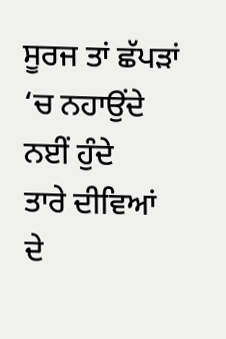ਸੂਰਜ ਤਾਂ ਛੱਪੜਾਂ ‘ਚ ਨਹਾਉਂਦੇ ਨਈਂ ਹੁੰਦੇ
ਤਾਰੇ ਦੀਵਿਆਂ ਦੇ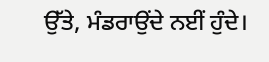ਉੱਤੇ, ਮੰਡਰਾਉਂਦੇ ਨਈਂ ਹੁੰਦੇ।